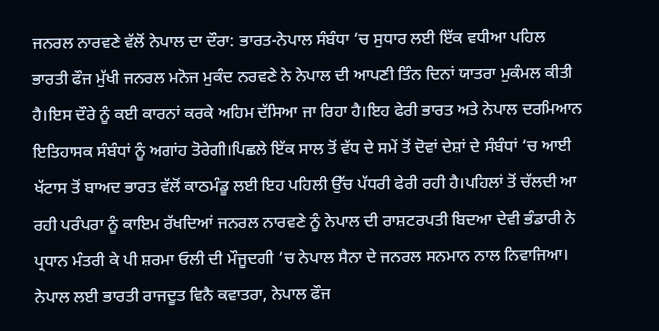ਜਨਰਲ ਨਾਰਵਣੇ ਵੱਲੋਂ ਨੇਪਾਲ ਦਾ ਦੌਰਾ: ਭਾਰਤ-ਨੇਪਾਲ ਸੰਬੰਧਾ ‘ਚ ਸੁਧਾਰ ਲਈ ਇੱਕ ਵਧੀਆ ਪਹਿਲ
ਭਾਰਤੀ ਫੌਜ ਮੁੱਖੀ ਜਨਰਲ ਮਨੋਜ ਮੁਕੰਦ ਨਰਵਣੇ ਨੇ ਨੇਪਾਲ ਦੀ ਆਪਣੀ ਤਿੰਨ ਦਿਨਾਂ ਯਾਤਰਾ ਮੁਕੰਮਲ ਕੀਤੀ ਹੈ।ਇਸ ਦੌਰੇ ਨੂੰ ਕਈ ਕਾਰਨਾਂ ਕਰਕੇ ਅਹਿਮ ਦੱਸਿਆ ਜਾ ਰਿਹਾ ਹੈ।ਇਹ ਫੇਰੀ ਭਾਰਤ ਅਤੇ ਨੇਪਾਲ ਦਰਮਿਆਨ ਇਤਿਹਾਸਕ ਸੰਬੰਧਾਂ ਨੂੰ ਅਗਾਂਹ ਤੋਰੇਗੀ।ਪਿਛਲੇ ਇੱਕ ਸਾਲ ਤੋਂ ਵੱਧ ਦੇ ਸਮੇਂ ਤੋਂ ਦੋਵਾਂ ਦੇਸ਼ਾਂ ਦੇ ਸੰਬੰਧਾਂ ‘ਚ ਆਈ ਖੱਟਾਸ ਤੋਂ ਬਾਅਦ ਭਾਰਤ ਵੱਲੋਂ ਕਾਠਮੰਡੂ ਲਈ ਇਹ ਪਹਿਲੀ ਉੱਚ ਪੱਧਰੀ ਫੇਰੀ ਰਹੀ ਹੈ।ਪਹਿਲਾਂ ਤੋਂ ਚੱਲਦੀ ਆ ਰਹੀ ਪਰੰਪਰਾ ਨੂੰ ਕਾਇਮ ਰੱਖਦਿਆਂ ਜਨਰਲ ਨਾਰਵਣੇ ਨੂੰ ਨੇਪਾਲ ਦੀ ਰਾਸ਼ਟਰਪਤੀ ਬਿਦਆ ਦੇਵੀ ਭੰਡਾਰੀ ਨੇ ਪ੍ਰਧਾਨ ਮੰਤਰੀ ਕੇ ਪੀ ਸ਼ਰਮਾ ਓਲੀ ਦੀ ਮੌਜੂਦਗੀ ‘ਚ ਨੇਪਾਲ ਸੈਨਾ ਦੇ ਜਨਰਲ ਸਨਮਾਨ ਨਾਲ ਨਿਵਾਜਿਆ।
ਨੇਪਾਲ ਲਈ ਭਾਰਤੀ ਰਾਜਦੂਤ ਵਿਨੈ ਕਵਾਤਰਾ, ਨੇਪਾਲ ਫੌਜ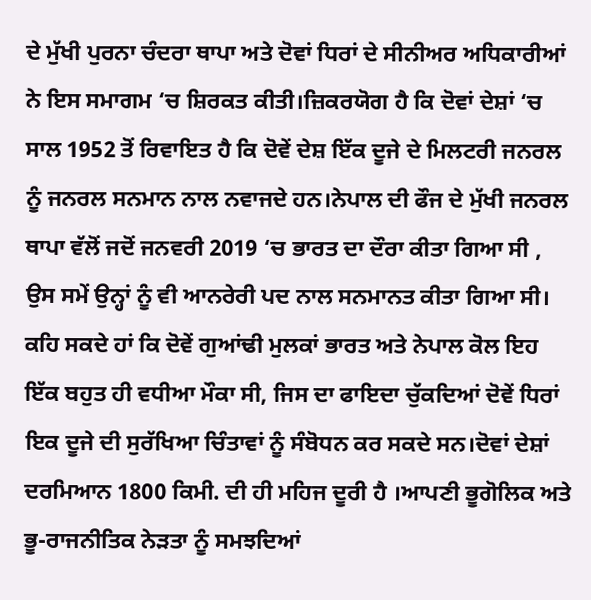ਦੇ ਮੁੱਖੀ ਪੁਰਨਾ ਚੰਦਰਾ ਥਾਪਾ ਅਤੇ ਦੋਵਾਂ ਧਿਰਾਂ ਦੇ ਸੀਨੀਅਰ ਅਧਿਕਾਰੀਆਂ ਨੇ ਇਸ ਸਮਾਗਮ ‘ਚ ਸ਼ਿਰਕਤ ਕੀਤੀ।ਜ਼ਿਕਰਯੋਗ ਹੈ ਕਿ ਦੋਵਾਂ ਦੇਸ਼ਾਂ ‘ਚ ਸਾਲ 1952 ਤੋਂ ਰਿਵਾਇਤ ਹੈ ਕਿ ਦੋਵੇਂ ਦੇਸ਼ ਇੱਕ ਦੂਜੇ ਦੇ ਮਿਲਟਰੀ ਜਨਰਲ ਨੂੰ ਜਨਰਲ ਸਨਮਾਨ ਨਾਲ ਨਵਾਜਦੇ ਹਨ।ਨੇਪਾਲ ਦੀ ਫੌਜ ਦੇ ਮੁੱਖੀ ਜਨਰਲ ਥਾਪਾ ਵੱਲੋਂ ਜਦੋਂ ਜਨਵਰੀ 2019 ‘ਚ ਭਾਰਤ ਦਾ ਦੌਰਾ ਕੀਤਾ ਗਿਆ ਸੀ , ਉਸ ਸਮੇਂ ਉਨ੍ਹਾਂ ਨੂੰ ਵੀ ਆਨਰੇਰੀ ਪਦ ਨਾਲ ਸਨਮਾਨਤ ਕੀਤਾ ਗਿਆ ਸੀ।
ਕਹਿ ਸਕਦੇ ਹਾਂ ਕਿ ਦੋਵੇਂ ਗੁਆਂਢੀ ਮੁਲਕਾਂ ਭਾਰਤ ਅਤੇ ਨੇਪਾਲ ਕੋਲ ਇਹ ਇੱਕ ਬਹੁਤ ਹੀ ਵਧੀਆ ਮੌਕਾ ਸੀ, ਜਿਸ ਦਾ ਫਾਇਦਾ ਚੁੱਕਦਿਆਂ ਦੋਵੇਂ ਧਿਰਾਂ ਇਕ ਦੂਜੇ ਦੀ ਸੁਰੱਖਿਆ ਚਿੰਤਾਵਾਂ ਨੂੰ ਸੰਬੋਧਨ ਕਰ ਸਕਦੇ ਸਨ।ਦੋਵਾਂ ਦੇਸ਼ਾਂ ਦਰਮਿਆਨ 1800 ਕਿਮੀ. ਦੀ ਹੀ ਮਹਿਜ ਦੂਰੀ ਹੈ ।ਆਪਣੀ ਭੂਗੋਲਿਕ ਅਤੇ ਭੂ-ਰਾਜਨੀਤਿਕ ਨੇੜਤਾ ਨੂੰ ਸਮਝਦਿਆਂ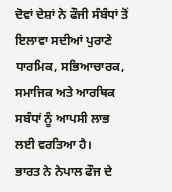ਦੋਵਾਂ ਦੇਸ਼ਾਂ ਨੇ ਫੌਜੀ ਸੰਬੰਧਾਂ ਤੋਂ ਇਲਾਵਾ ਸਦੀਆਂ ਪੁਰਾਣੇ ਧਾਰਮਿਕ, ਸਭਿਆਚਾਰਕ, ਸਮਾਜਿਕ ਅਤੇ ਆਰਥਿਕ ਸਬੰਧਾਂ ਨੂੰ ਆਪਸੀ ਲਾਭ ਲਈ ਵਰਤਿਆ ਹੈ।
ਭਾਰਤ ਨੇ ਨੇਪਾਲ ਫੌਜ ਦੇ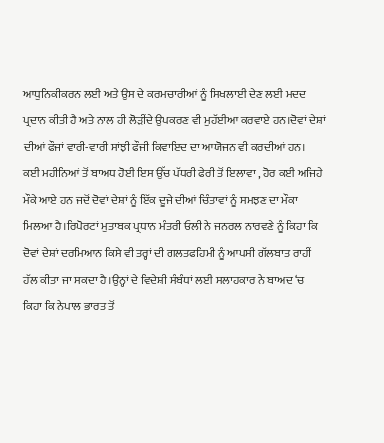ਆਧੁਨਿਕੀਕਰਨ ਲਈ ਅਤੇ ਉਸ ਦੇ ਕਰਮਚਾਰੀਆਂ ਨੂੰ ਸਿਖਲਾਈ ਦੇਣ ਲਈ ਮਦਦ ਪ੍ਰਦਾਨ ਕੀਤੀ ਹੈ ਅਤੇ ਨਾਲ ਹੀ ਲੋੜੀਂਦੇ ਉਪਕਰਣ ਵੀ ਮੁਹੱਈਆ ਕਰਵਾਏ ਹਨ।ਦੋਵਾਂ ਦੇਸ਼ਾਂ ਦੀਆਂ ਫੌਜਾਂ ਵਾਰੀ-ਵਾਰੀ ਸਾਂਝੀ ਫੌਜੀ ਕਿਵਾਇਦ ਦਾ ਆਯੋਜਨ ਵੀ ਕਰਦੀਆਂ ਹਨ।
ਕਈ ਮਹੀਨਿਆਂ ਤੋਂ ਬਾਅਧ ਹੋਈ ਇਸ ਉੱਚ ਪੱਧਰੀ ਫੇਰੀ ਤੋਂ ਇਲਾਵਾ , ਹੋਰ ਕਈ ਅਜਿਹੇ ਮੌਕੇ ਆਏ ਹਨ ਜਦੋਂ ਦੋਵਾਂ ਦੇਸ਼ਾਂ ਨੂੰ ਇੱਕ ਦੂਜੇ ਦੀਆਂ ਚਿੰਤਾਵਾਂ ਨੂੰ ਸਮਝਣ ਦਾ ਮੌਕਾ ਮਿਲਆ ਹੈ।ਰਿਪੋਰਟਾਂ ਮੁਤਾਬਕ ਪ੍ਰਧਾਨ ਮੰਤਰੀ ਓਲੀ ਨੇ ਜਨਰਲ ਨਾਰਵਣੇ ਨੂੰ ਕਿਹਾ ਕਿ ਦੋਵਾਂ ਦੇਸ਼ਾਂ ਦਰਮਿਆਨ ਕਿਸੇ ਵੀ ਤਰ੍ਹਾਂ ਦੀ ਗਲਤਫਹਿਮੀ ਨੂੰ ਆਪਸੀ ਗੱਲਬਾਤ ਰਾਹੀਂ ਹੱਲ ਕੀਤਾ ਜਾ ਸਕਦਾ ਹੈ।ਉਨ੍ਹਾਂ ਦੇ ਵਿਦੇਸ਼ੀ ਸੰਬੰਧਾਂ ਲਈ ਸਲਾਹਕਾਰ ਨੇ ਬਾਅਦ ‘ਚ ਕਿਹਾ ਕਿ ਨੇਪਾਲ ਭਾਰਤ ਤੋਂ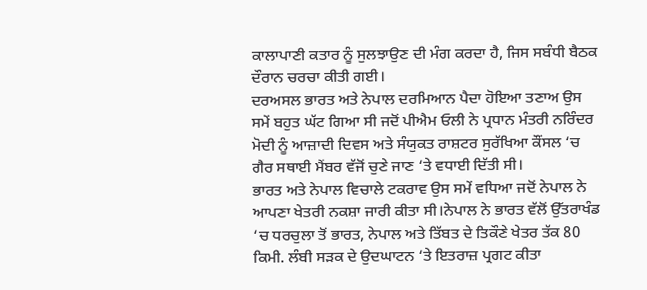ਕਾਲਾਪਾਣੀ ਕਤਾਰ ਨੂੰ ਸੁਲਝਾਉਣ ਦੀ ਮੰਗ ਕਰਦਾ ਹੈ, ਜਿਸ ਸਬੰਧੀ ਬੈਠਕ ਦੌਰਾਨ ਚਰਚਾ ਕੀਤੀ ਗਈ।
ਦਰਅਸਲ ਭਾਰਤ ਅਤੇ ਨੇਪਾਲ ਦਰਮਿਆਨ ਪੈਦਾ ਹੋਇਆ ਤਣਾਅ ਉਸ ਸਮੇਂ ਬਹੁਤ ਘੱਟ ਗਿਆ ਸੀ ਜਦੋਂ ਪੀਐਮ ਓਲੀ ਨੇ ਪ੍ਰਧਾਨ ਮੰਤਰੀ ਨਰਿੰਦਰ ਮੋਦੀ ਨੂੰ ਆਜ਼ਾਦੀ ਦਿਵਸ ਅਤੇ ਸੰਯੁਕਤ ਰਾਸ਼ਟਰ ਸੁਰੱਖਿਆ ਕੌਂਸਲ ‘ਚ ਗੈਰ ਸਥਾਈ ਮੈਂਬਰ ਵੱਜੋਂ ਚੁਣੇ ਜਾਣ ‘ਤੇ ਵਧਾਈ ਦਿੱਤੀ ਸੀ।
ਭਾਰਤ ਅਤੇ ਨੇਪਾਲ ਵਿਚਾਲੇ ਟਕਰਾਵ ਉਸ ਸਮੇਂ ਵਧਿਆ ਜਦੋਂ ਨੇਪਾਲ ਨੇ ਆਪਣਾ ਖੇਤਰੀ ਨਕਸ਼ਾ ਜਾਰੀ ਕੀਤਾ ਸੀ।ਨੇਪਾਲ ਨੇ ਭਾਰਤ ਵੱਲੋਂ ਉੱਤਰਾਖੰਡ ‘ਚ ਧਰਚੁਲਾ ਤੋਂ ਭਾਰਤ, ਨੇਪਾਲ ਅਤੇ ਤਿੱਬਤ ਦੇ ਤਿਕੌਣੇ ਖੇਤਰ ਤੱਕ 80 ਕਿਮੀ. ਲੰਬੀ ਸੜਕ ਦੇ ਉਦਘਾਟਨ ‘ਤੇ ਇਤਰਾਜ਼ ਪ੍ਰਗਟ ਕੀਤਾ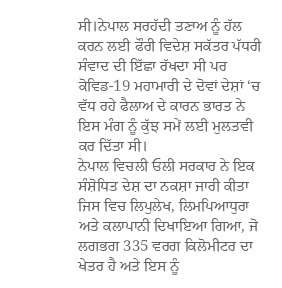ਸੀ।ਨੇਪਾਲ ਸਰਹੱਦੀ ਤਣਾਅ ਨੂੰ ਹੱਲ ਕਰਨ ਲਈ ਫੌਰੀ ਵਿਦੇਸ਼ ਸਕੱਤਰ ਪੱਧਰੀ ਸੰਵਾਦ ਦੀ ਇੱਛਾ ਰੱਖਦਾ ਸੀ ਪਰ ਕੋਵਿਡ-19 ਮਹਾਮਾਰੀ ਦੇ ਦੋਵਾਂ ਦੇਸ਼ਾਂ ‘ਚ ਵੱਧ ਰਹੇ ਫੈਲਾਅ ਦੇ ਕਾਰਨ ਭਾਰਤ ਨੇ ਇਸ ਮੰਗ ਨੂੰ ਕੁੱਝ ਸਮੇਂ ਲਈ ਮੁਲਤਵੀ ਕਰ ਦਿੱਤਾ ਸੀ।
ਨੇਪਾਲ ਵਿਚਲੀ ਓਲੀ ਸਰਕਾਰ ਨੇ ਇਕ ਸੰਸ਼ੋਧਿਤ ਦੇਸ਼ ਦਾ ਨਕਸ਼ਾ ਜਾਰੀ ਕੀਤਾ ਜਿਸ ਵਿਚ ਲਿਪੁਲੇਖ, ਲਿਮਪਿਆਧੁਰਾ ਅਤੇ ਕਲਾਪਾਨੀ ਦਿਖਾਇਆ ਗਿਆ, ਜੋ ਲਗਭਗ 335 ਵਰਗ ਕਿਲੋਮੀਟਰ ਦਾ ਖੇਤਰ ਹੈ ਅਤੇ ਇਸ ਨੂੰ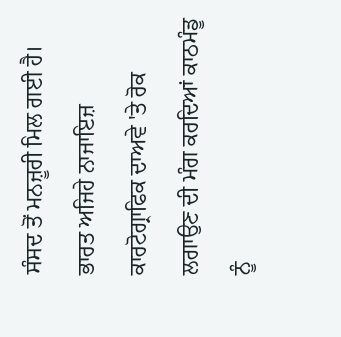ਸੰਸਦ ਤੋਂ ਮਨਜ਼ੂਰੀ ਮਿਲ ਗਈ ਹੈ। ਭਾਰਤ ਅਜਿਹੇ ਨਾਜਾਇਜ਼ ਕਾਰਟੋਗ੍ਰਾਫਿਕ ਦਾਅਵੇ 'ਤੇ ਰੋਕ ਲਗਾਉਣ ਦੀ ਮੰਗ ਕਰਦਿਆਂ ਕਾਠਮੰਡੂ ਨੂੰ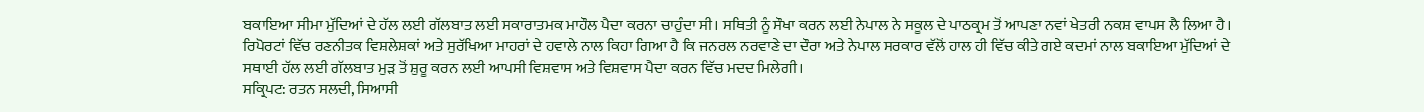ਬਕਾਇਆ ਸੀਮਾ ਮੁੱਦਿਆਂ ਦੇ ਹੱਲ ਲਈ ਗੱਲਬਾਤ ਲਈ ਸਕਾਰਾਤਮਕ ਮਾਹੌਲ ਪੈਦਾ ਕਰਨਾ ਚਾਹੁੰਦਾ ਸੀ। ਸਥਿਤੀ ਨੂੰ ਸੌਖਾ ਕਰਨ ਲਈ ਨੇਪਾਲ ਨੇ ਸਕੂਲ ਦੇ ਪਾਠਕ੍ਰਮ ਤੋਂ ਆਪਣਾ ਨਵਾਂ ਖੇਤਰੀ ਨਕਸ਼ ਵਾਪਸ ਲੈ ਲਿਆ ਹੈ।
ਰਿਪੋਰਟਾਂ ਵਿੱਚ ਰਣਨੀਤਕ ਵਿਸ਼ਲੇਸ਼ਕਾਂ ਅਤੇ ਸੁਰੱਖਿਆ ਮਾਹਰਾਂ ਦੇ ਹਵਾਲੇ ਨਾਲ ਕਿਹਾ ਗਿਆ ਹੈ ਕਿ ਜਨਰਲ ਨਰਵਾਣੇ ਦਾ ਦੌਰਾ ਅਤੇ ਨੇਪਾਲ ਸਰਕਾਰ ਵੱਲੋਂ ਹਾਲ ਹੀ ਵਿੱਚ ਕੀਤੇ ਗਏ ਕਦਮਾਂ ਨਾਲ ਬਕਾਇਆ ਮੁੱਦਿਆਂ ਦੇ ਸਥਾਈ ਹੱਲ ਲਈ ਗੱਲਬਾਤ ਮੁੜ ਤੋਂ ਸ਼ੁਰੂ ਕਰਨ ਲਈ ਆਪਸੀ ਵਿਸ਼ਵਾਸ ਅਤੇ ਵਿਸ਼ਵਾਸ ਪੈਦਾ ਕਰਨ ਵਿੱਚ ਮਦਦ ਮਿਲੇਗੀ।
ਸਕ੍ਰਿਪਟ: ਰਤਨ ਸਲਦੀ, ਸਿਆਸੀ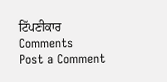ਟਿੱਪਣੀਕਾਰ
Comments
Post a Comment